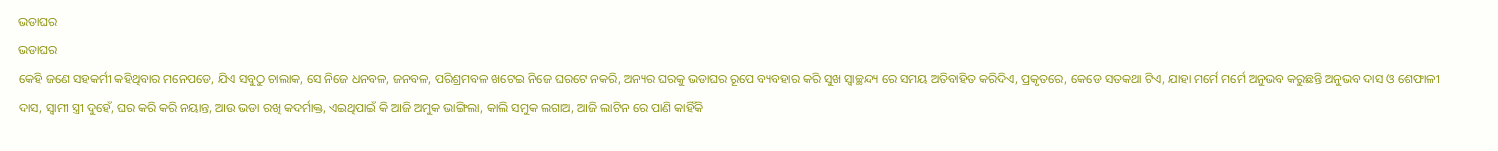ଭଡାଘର
ଭଡାଘର
କେହି ଜଣେ ସହକର୍ମୀ କହିଥିବାର ମନେପଡେ, ଯିଏ ସବୁଠୁ ଚାଲାକ, ସେ ନିଜେ ଧନବଳ, ଜନବଳ, ପରିଶ୍ରମବଳ ଖଟେଇ ନିଜେ ଘରଟେ ନକରି, ଅନ୍ୟର ଘରକୁ ଭଡାଘର ରୂପେ ବ୍ୟବହାର କରି ସୁଖ ସ୍ଵାଚ୍ଛନ୍ଦ୍ୟ ରେ ସମୟ ଅତିବାହିତ କରିଦିଏ, ପ୍ରକୃତରେ, କେଡେ ସତକଥା ଟିଏ, ଯାହା ମର୍ମେ ମର୍ମେ ଅନୁଭବ କରୁଛନ୍ତି ଅନୁଭବ ଦାସ ଓ ଶେଫାଳୀ ଦାସ, ସ୍ୱାମୀ ସ୍ତ୍ରୀ ଦୁହେଁ, ଘର କରି କରି ନୟାନ୍ତ, ଆଉ ଭଡା ରଖି କଦର୍ମାକ୍ତ, ଏଇଥିପାଇଁ କି ଆଜି ଅମୁକ ଭାଙ୍ଗିଲା, କାଲି ସମୁକ ଲଗାଅ, ଆଜି ଲାଟିନ ରେ ପାଣି କାହିଁକି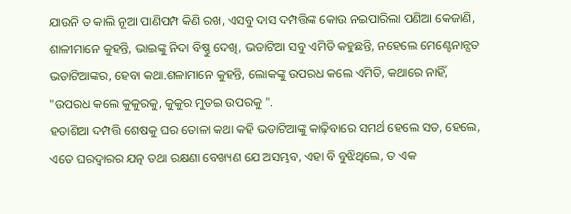ଯାଉନି ତ କାଲି ନୂଆ ପାଣିପମ୍ପ କିଣି ରଖ, ଏସବୁ ଦାସ ଦମ୍ପତ୍ତିଙ୍କ କୋଉ ନଇପାରିଲା ପଣିଆ କେଜାଣି, ଶାଳୀମାନେ କୁହନ୍ତି, ଭାଇଙ୍କୁ ନିଦା ବିଷ୍ଣୁ ଦେଖି, ଭଡାଟିଆ ସବୁ ଏମିତି କହୁଛନ୍ତି, ନହେଲେ ମେଣ୍ଟେନାନ୍ସତ ଭଡାଟିଆଙ୍କର, ହେବା କଥା.ଶଳାମାନେ କୁହନ୍ତି, ଲୋକଙ୍କୁ ଉପରଧ କଲେ ଏମିତି, କଥାରେ ନାହିଁ, "ଉପରଧ କଲେ କୁକୁରକୁ, କୁକୁର ମୁତଇ ଉପରକୁ ".
ହତାଶିଆ ଦମ୍ପତ୍ତି ଶେଷକୁ ଘର ତୋଳା କଥା କହି ଭଡାଟିଆଙ୍କୁ କାଢ଼ିବାରେ ସମର୍ଥ ହେଲେ ସତ, ହେଲେ, ଏତେ ଘରଦ୍ୱାରର ଯତ୍ନ ତଥା ରକ୍ଷଣା ବେଖ୍ୟଣ ଯେ ଅସମ୍ଭବ, ଏହା ବି ବୁଝିଥିଲେ, ତ ଏକ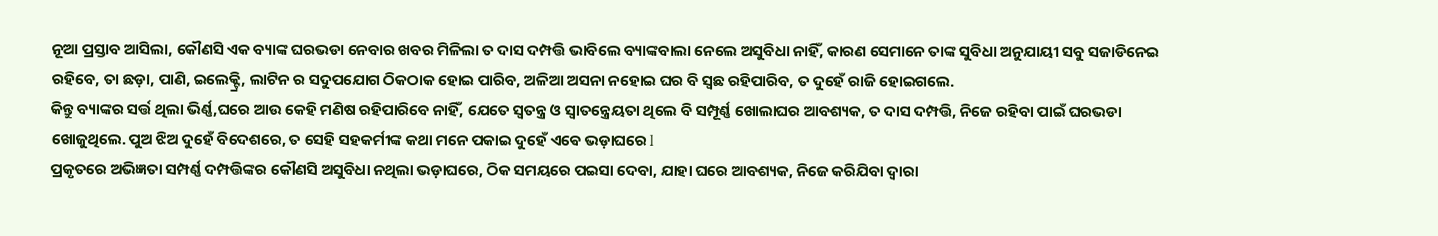ନୂଆ ପ୍ରସ୍ତାବ ଆସିଲା, କୌଣସି ଏକ ବ୍ୟାଙ୍କ ଘରଭଡା ନେବାର ଖବର ମିଳିଲା ତ ଦାସ ଦମ୍ପତ୍ତି ଭାବିଲେ ବ୍ୟାଙ୍କବାଲା ନେଲେ ଅସୁବିଧା ନାହିଁ, କାରଣ ସେମାନେ ତାଙ୍କ ସୁବିଧା ଅନୁଯାୟୀ ସବୁ ସଜାଡିନେଇ ରହିବେ, ତା ଛଡ଼ା, ପାଣି, ଇଲେକ୍ଟ୍ରି, ଲାଟିନ ର ସଦୁପଯୋଗ ଠିକଠାକ ହୋଇ ପାରିବ, ଅଳିଆ ଅସନା ନହୋଇ ଘର ବି ସ୍ଵଛ ରହିପାରିବ, ତ ଦୁହେଁ ରାଜି ହୋଇଗଲେ.
କିନ୍ତୁ ବ୍ୟାଙ୍କର ସର୍ତ୍ତ ଥିଲା ଭିର୍ଣ୍ଣ,ଘରେ ଆଉ କେହି ମଣିଷ ରହିପାରିବେ ନାହିଁ, ଯେତେ ସ୍ୱତନ୍ତ୍ର ଓ ସ୍ଵାତନ୍ତ୍ରେୟତା ଥିଲେ ବି ସମ୍ପୂର୍ଣ୍ଣ ଖୋଲାଘର ଆବଶ୍ୟକ, ତ ଦାସ ଦମ୍ପତ୍ତି, ନିଜେ ରହିବା ପାଇଁ ଘରଭଡା ଖୋଜୁଥିଲେ. ପୁଅ ଝିଅ ଦୁହେଁ ବିଦେଶରେ, ତ ସେହି ସହକର୍ମୀଙ୍କ କଥା ମନେ ପକାଇ ଦୁହେଁ ଏଵେ ଭଡ଼ାଘରେ l
ପ୍ରକୃତରେ ଅଭିଜ୍ଞତା ସମ୍ପର୍ଣ୍ଣ ଦମ୍ପତ୍ତିଙ୍କର କୌଣସି ଅସୁବିଧା ନଥିଲା ଭଡ଼ାଘରେ, ଠିକ ସମୟରେ ପଇସା ଦେବା, ଯାହା ଘରେ ଆବଶ୍ୟକ, ନିଜେ କରିଯିବା ଦ୍ୱାରା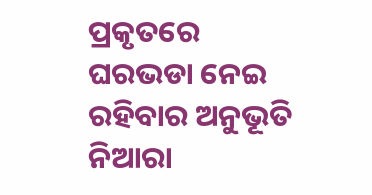ପ୍ରକୃତରେ ଘରଭଡା ନେଇ ରହିବାର ଅନୁଭୂତି ନିଆରା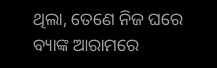ଥିଲା, ତେଣେ ନିଜ ଘରେ ବ୍ୟାଙ୍କ ଆରାମରେ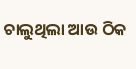ଚାଲୁଥିଲା ଆଉ ଠିକ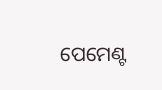ପେମେଣ୍ଟ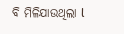ବି ମିଳିଯାଉଥିଲା l